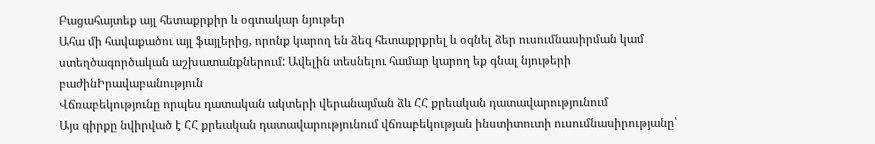Բացահայտեք այլ հետաքրքիր և օգտակար նյութեր
Ահա մի հավաքածու այլ ֆայլերից, որոնք կարող են ձեզ հետաքրքրել և օգնել ձեր ուսումնասիրման կամ ստեղծագործական աշխատանքներում: Ավելին տեսնելու համար կարող եք գնալ նյութերի բաժինԻրավաբանություն
Վճռաբեկությունը որպես դատական ակտերի վերանայման ձև ՀՀ քրեական դատավարությունում
Այս գիրքը նվիրված է ՀՀ քրեական դատավարությունում վճռաբեկության ինստիտուտի ուսումնասիրությանը՝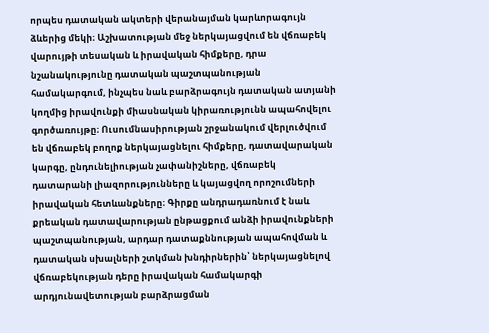որպես դատական ակտերի վերանայման կարևորագույն ձևերից մեկի։ Աշխատության մեջ ներկայացվում են վճռաբեկ վարույթի տեսական և իրավական հիմքերը, դրա նշանակությունը դատական պաշտպանության համակարգում, ինչպես նաև բարձրագույն դատական ատյանի կողմից իրավունքի միասնական կիրառությունն ապահովելու գործառույթը։ Ուսումնասիրության շրջանակում վերլուծվում են վճռաբեկ բողոք ներկայացնելու հիմքերը, դատավարական կարգը, ընդունելիության չափանիշները, վճռաբեկ դատարանի լիազորությունները և կայացվող որոշումների իրավական հետևանքները։ Գիրքը անդրադառնում է նաև քրեական դատավարության ընթացքում անձի իրավունքների պաշտպանության, արդար դատաքննության ապահովման և դատական սխալների շտկման խնդիրներին՝ ներկայացնելով վճռաբեկության դերը իրավական համակարգի արդյունավետության բարձրացման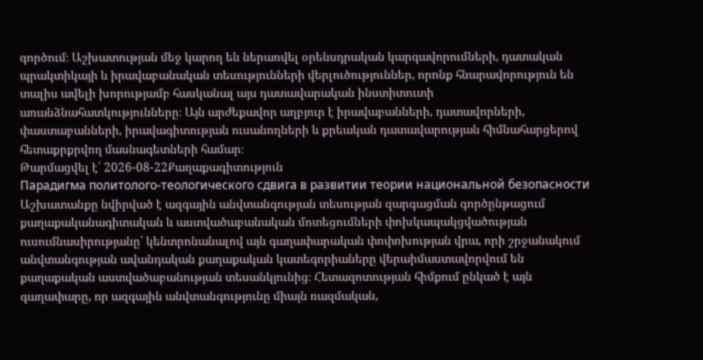գործում։ Աշխատության մեջ կարող են ներառվել օրենսդրական կարգավորումների, դատական պրակտիկայի և իրավաբանական տեսությունների վերլուծություններ, որոնք հնարավորություն են տալիս ավելի խորությամբ հասկանալ այս դատավարական ինստիտուտի առանձնահատկությունները։ Այն արժեքավոր աղբյուր է իրավաբանների, դատավորների, փաստաբանների, իրավագիտության ուսանողների և քրեական դատավարության հիմնահարցերով հետաքրքրվող մասնագետների համար։
Թարմացվել է՝ 2026-08-22Քաղաքագիտություն
Парадигма политолого-теологического сдвига в развитии теории национальной безопасности
Աշխատանքը նվիրված է ազգային անվտանգության տեսության զարգացման գործընթացում քաղաքականագիտական և աստվածաբանական մոտեցումների փոխկապակցվածության ուսումնասիրությանը՝ կենտրոնանալով այն գաղափարական փոփոխության վրա, որի շրջանակում անվտանգության ավանդական քաղաքական կատեգորիաները վերաիմաստավորվում են քաղաքական աստվածաբանության տեսանկյունից։ Հետազոտության հիմքում ընկած է այն գաղափարը, որ ազգային անվտանգությունը միայն ռազմական,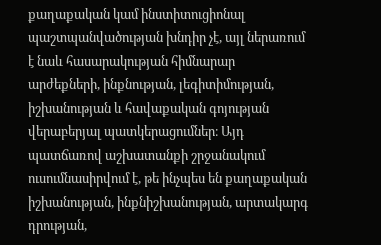քաղաքական կամ ինստիտուցիոնալ պաշտպանվածության խնդիր չէ, այլ ներառում է նաև հասարակության հիմնարար արժեքների, ինքնության, լեգիտիմության, իշխանության և հավաքական գոյության վերաբերյալ պատկերացումներ։ Այդ պատճառով աշխատանքի շրջանակում ուսումնասիրվում է, թե ինչպես են քաղաքական իշխանության, ինքնիշխանության, արտակարգ դրության,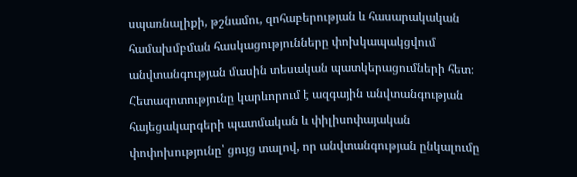սպառնալիքի, թշնամու, զոհաբերության և հասարակական համախմբման հասկացությունները փոխկապակցվում անվտանգության մասին տեսական պատկերացումների հետ։ Հետազոտությունը կարևորում է ազգային անվտանգության հայեցակարգերի պատմական և փիլիսոփայական փոփոխությունը՝ ցույց տալով, որ անվտանգության ընկալումը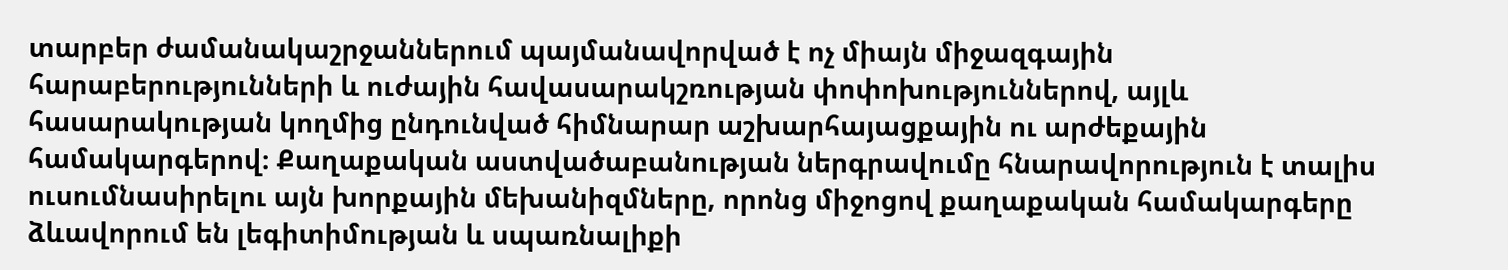տարբեր ժամանակաշրջաններում պայմանավորված է ոչ միայն միջազգային հարաբերությունների և ուժային հավասարակշռության փոփոխություններով, այլև հասարակության կողմից ընդունված հիմնարար աշխարհայացքային ու արժեքային համակարգերով։ Քաղաքական աստվածաբանության ներգրավումը հնարավորություն է տալիս ուսումնասիրելու այն խորքային մեխանիզմները, որոնց միջոցով քաղաքական համակարգերը ձևավորում են լեգիտիմության և սպառնալիքի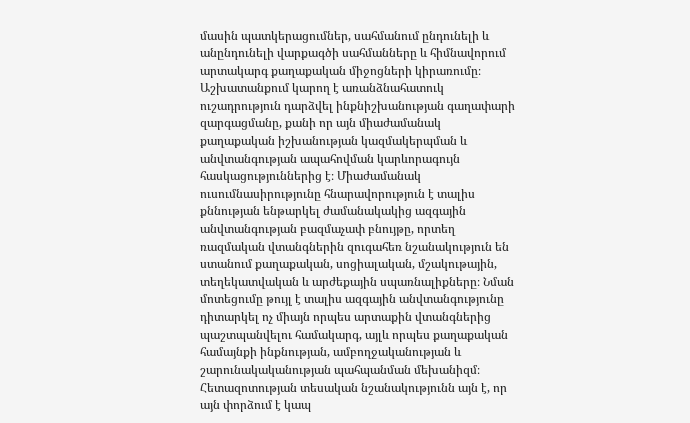մասին պատկերացումներ, սահմանում ընդունելի և անընդունելի վարքագծի սահմանները և հիմնավորում արտակարգ քաղաքական միջոցների կիրառումը։ Աշխատանքում կարող է առանձնահատուկ ուշադրություն դարձվել ինքնիշխանության գաղափարի զարգացմանը, քանի որ այն միաժամանակ քաղաքական իշխանության կազմակերպման և անվտանգության ապահովման կարևորագույն հասկացություններից է։ Միաժամանակ ուսումնասիրությունը հնարավորություն է տալիս քննության ենթարկել ժամանակակից ազգային անվտանգության բազմաչափ բնույթը, որտեղ ռազմական վտանգներին զուգահեռ նշանակություն են ստանում քաղաքական, սոցիալական, մշակութային, տեղեկատվական և արժեքային սպառնալիքները։ Նման մոտեցումը թույլ է տալիս ազգային անվտանգությունը դիտարկել ոչ միայն որպես արտաքին վտանգներից պաշտպանվելու համակարգ, այլև որպես քաղաքական համայնքի ինքնության, ամբողջականության և շարունակականության պահպանման մեխանիզմ։ Հետազոտության տեսական նշանակությունն այն է, որ այն փորձում է կապ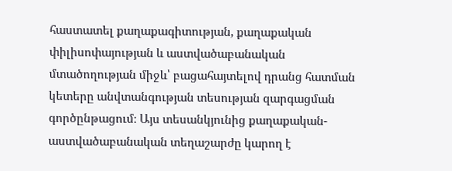հաստատել քաղաքագիտության, քաղաքական փիլիսոփայության և աստվածաբանական մտածողության միջև՝ բացահայտելով դրանց հատման կետերը անվտանգության տեսության զարգացման գործընթացում։ Այս տեսանկյունից քաղաքական-աստվածաբանական տեղաշարժը կարող է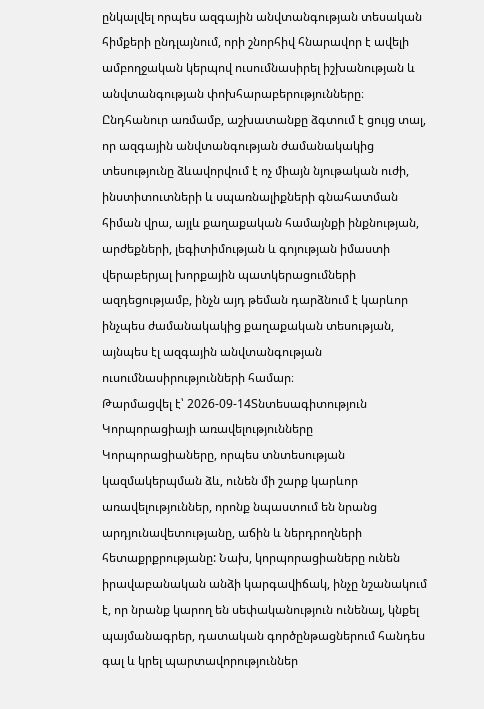ընկալվել որպես ազգային անվտանգության տեսական հիմքերի ընդլայնում, որի շնորհիվ հնարավոր է ավելի ամբողջական կերպով ուսումնասիրել իշխանության և անվտանգության փոխհարաբերությունները։ Ընդհանուր առմամբ, աշխատանքը ձգտում է ցույց տալ, որ ազգային անվտանգության ժամանակակից տեսությունը ձևավորվում է ոչ միայն նյութական ուժի, ինստիտուտների և սպառնալիքների գնահատման հիման վրա, այլև քաղաքական համայնքի ինքնության, արժեքների, լեգիտիմության և գոյության իմաստի վերաբերյալ խորքային պատկերացումների ազդեցությամբ, ինչն այդ թեման դարձնում է կարևոր ինչպես ժամանակակից քաղաքական տեսության, այնպես էլ ազգային անվտանգության ուսումնասիրությունների համար։
Թարմացվել է՝ 2026-09-14Տնտեսագիտություն
Կորպորացիայի առավելությունները
Կորպորացիաները, որպես տնտեսության կազմակերպման ձև, ունեն մի շարք կարևոր առավելություններ, որոնք նպաստում են նրանց արդյունավետությանը, աճին և ներդրողների հետաքրքրությանը: Նախ, կորպորացիաները ունեն իրավաբանական անձի կարգավիճակ, ինչը նշանակում է, որ նրանք կարող են սեփականություն ունենալ, կնքել պայմանագրեր, դատական գործընթացներում հանդես գալ և կրել պարտավորություններ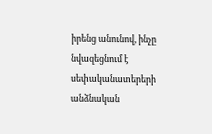իրենց անունով, ինչը նվազեցնում է սեփականատերերի անձնական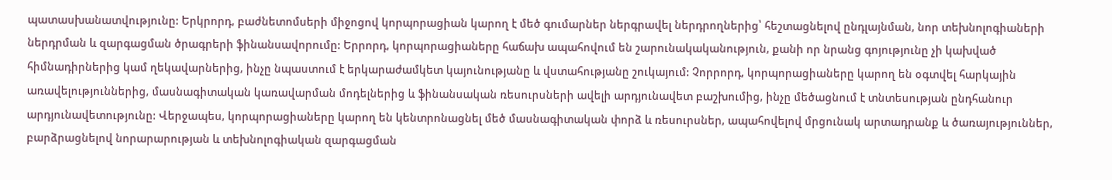պատասխանատվությունը: Երկրորդ, բաժնետոմսերի միջոցով կորպորացիան կարող է մեծ գումարներ ներգրավել ներդրողներից՝ հեշտացնելով ընդլայնման, նոր տեխնոլոգիաների ներդրման և զարգացման ծրագրերի ֆինանսավորումը: Երրորդ, կորպորացիաները հաճախ ապահովում են շարունակականություն, քանի որ նրանց գոյությունը չի կախված հիմնադիրներից կամ ղեկավարներից, ինչը նպաստում է երկարաժամկետ կայունությանը և վստահությանը շուկայում: Չորրորդ, կորպորացիաները կարող են օգտվել հարկային առավելություններից, մասնագիտական կառավարման մոդելներից և ֆինանսական ռեսուրսների ավելի արդյունավետ բաշխումից, ինչը մեծացնում է տնտեսության ընդհանուր արդյունավետությունը: Վերջապես, կորպորացիաները կարող են կենտրոնացնել մեծ մասնագիտական փորձ և ռեսուրսներ, ապահովելով մրցունակ արտադրանք և ծառայություններ, բարձրացնելով նորարարության և տեխնոլոգիական զարգացման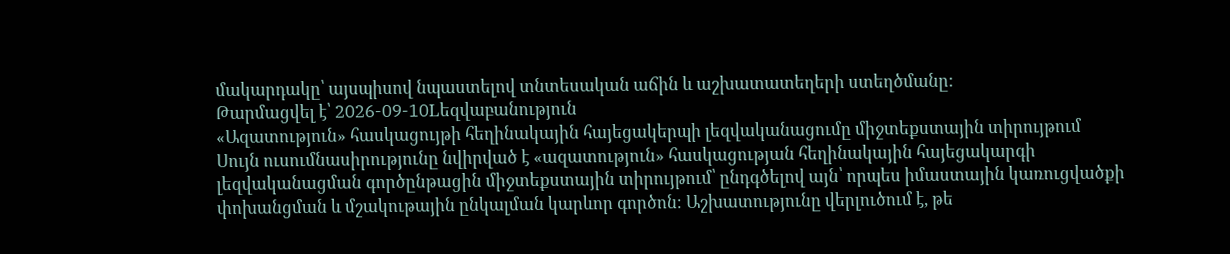մակարդակը՝ այսպիսով նպաստելով տնտեսական աճին և աշխատատեղերի ստեղծմանը:
Թարմացվել է՝ 2026-09-10Lեզվաբանություն
«Ազատություն» հասկացույթի հեղինակային հայեցակերպի լեզվականացումը միջտեքստային տիրույթում
Սույն ուսումնասիրությունը նվիրված է «ազատություն» հասկացության հեղինակային հայեցակարգի լեզվականացման գործընթացին միջտեքստային տիրույթում՝ ընդգծելով այն՝ որպես իմաստային կառուցվածքի փոխանցման և մշակութային ընկալման կարևոր գործոն։ Աշխատությունը վերլուծում է, թե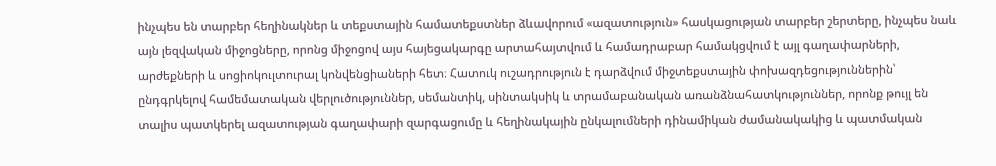ինչպես են տարբեր հեղինակներ և տեքստային համատեքստներ ձևավորում «ազատություն» հասկացության տարբեր շերտերը, ինչպես նաև այն լեզվական միջոցները, որոնց միջոցով այս հայեցակարգը արտահայտվում և համադրաբար համակցվում է այլ գաղափարների, արժեքների և սոցիոկուլտուրալ կոնվենցիաների հետ։ Հատուկ ուշադրություն է դարձվում միջտեքստային փոխազդեցություններին՝ ընդգրկելով համեմատական վերլուծություններ, սեմանտիկ, սինտակսիկ և տրամաբանական առանձնահատկություններ, որոնք թույլ են տալիս պատկերել ազատության գաղափարի զարգացումը և հեղինակային ընկալումների դինամիկան ժամանակակից և պատմական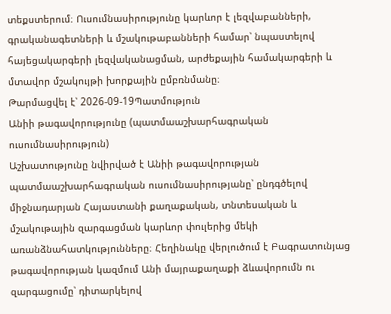տեքստերում։ Ուսումնասիրությունը կարևոր է լեզվաբանների, գրականագետների և մշակութաբանների համար՝ նպաստելով հայեցակարգերի լեզվականացման, արժեքային համակարգերի և մտավոր մշակույթի խորքային ըմբռնմանը։
Թարմացվել է՝ 2026-09-19Պատմություն
Անիի թագավորությունը (պատմաաշխարհագրական ուսումնասիրություն)
Աշխատությունը նվիրված է Անիի թագավորության պատմաաշխարհագրական ուսումնասիրությանը՝ ընդգծելով միջնադարյան Հայաստանի քաղաքական, տնտեսական և մշակութային զարգացման կարևոր փուլերից մեկի առանձնահատկությունները։ Հեղինակը վերլուծում է Բագրատունյաց թագավորության կազմում Անի մայրաքաղաքի ձևավորումն ու զարգացումը՝ դիտարկելով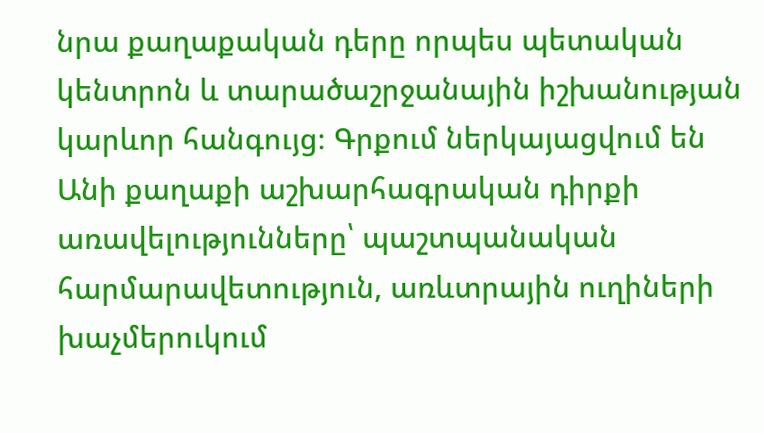նրա քաղաքական դերը որպես պետական կենտրոն և տարածաշրջանային իշխանության կարևոր հանգույց։ Գրքում ներկայացվում են Անի քաղաքի աշխարհագրական դիրքի առավելությունները՝ պաշտպանական հարմարավետություն, առևտրային ուղիների խաչմերուկում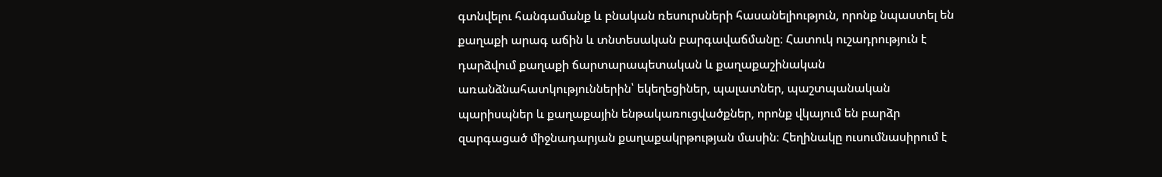գտնվելու հանգամանք և բնական ռեսուրսների հասանելիություն, որոնք նպաստել են քաղաքի արագ աճին և տնտեսական բարգավաճմանը։ Հատուկ ուշադրություն է դարձվում քաղաքի ճարտարապետական և քաղաքաշինական առանձնահատկություններին՝ եկեղեցիներ, պալատներ, պաշտպանական պարիսպներ և քաղաքային ենթակառուցվածքներ, որոնք վկայում են բարձր զարգացած միջնադարյան քաղաքակրթության մասին։ Հեղինակը ուսումնասիրում է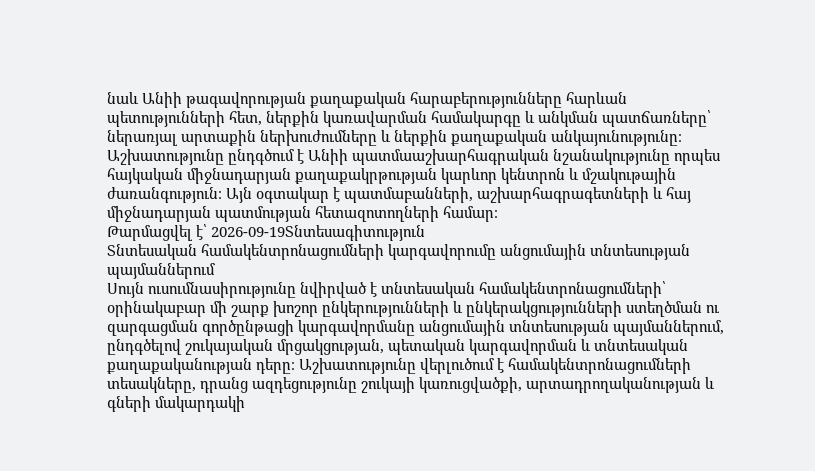նաև Անիի թագավորության քաղաքական հարաբերությունները հարևան պետությունների հետ, ներքին կառավարման համակարգը և անկման պատճառները՝ ներառյալ արտաքին ներխուժումները և ներքին քաղաքական անկայունությունը։ Աշխատությունը ընդգծում է Անիի պատմաաշխարհագրական նշանակությունը որպես հայկական միջնադարյան քաղաքակրթության կարևոր կենտրոն և մշակութային ժառանգություն։ Այն օգտակար է պատմաբանների, աշխարհագրագետների և հայ միջնադարյան պատմության հետազոտողների համար։
Թարմացվել է՝ 2026-09-19Տնտեսագիտություն
Տնտեսական համակենտրոնացումների կարգավորումը անցումային տնտեսության պայմաններում
Սույն ուսումնասիրությունը նվիրված է տնտեսական համակենտրոնացումների՝ օրինակաբար մի շարք խոշոր ընկերությունների և ընկերակցությունների ստեղծման ու զարգացման գործընթացի կարգավորմանը անցումային տնտեսության պայմաններում, ընդգծելով շուկայական մրցակցության, պետական կարգավորման և տնտեսական քաղաքականության դերը։ Աշխատությունը վերլուծում է համակենտրոնացումների տեսակները, դրանց ազդեցությունը շուկայի կառուցվածքի, արտադրողականության և գների մակարդակի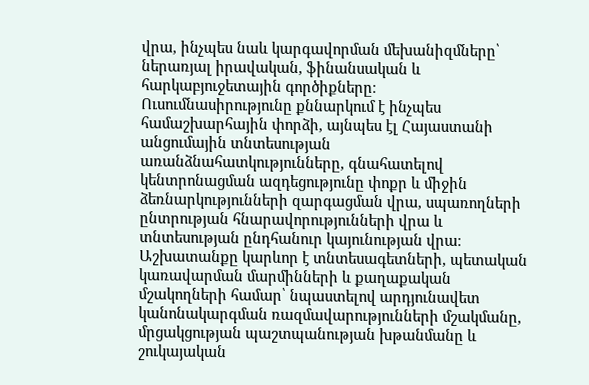վրա, ինչպես նաև կարգավորման մեխանիզմները՝ ներառյալ իրավական, ֆինանսական և հարկաբյուջետային գործիքները։ Ուսումնասիրությունը քննարկում է ինչպես համաշխարհային փորձի, այնպես էլ Հայաստանի անցումային տնտեսության առանձնահատկությունները, գնահատելով կենտրոնացման ազդեցությունը փոքր և միջին ձեռնարկությունների զարգացման վրա, սպառողների ընտրության հնարավորությունների վրա և տնտեսության ընդհանուր կայունության վրա։ Աշխատանքը կարևոր է տնտեսագետների, պետական կառավարման մարմինների և քաղաքական մշակողների համար՝ նպաստելով արդյունավետ կանոնակարգման ռազմավարությունների մշակմանը, մրցակցության պաշտպանության խթանմանը և շուկայական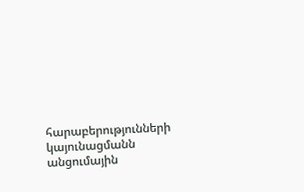հարաբերությունների կայունացմանն անցումային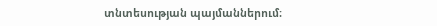տնտեսության պայմաններում։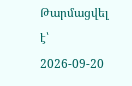Թարմացվել է՝ 2026-09-20